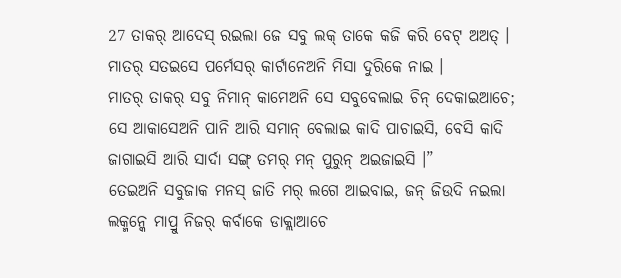27 ତାକର୍ ଆଦେସ୍ ରଇଲା ଜେ ସବୁ ଲକ୍ ତାକେ କଜି କରି ବେଟ୍ ଅଅତ୍ । ମାତର୍ ସତଇସେ ପର୍ମେସର୍ କାର୍ଟାନେଅନି ମିସା ଦୁରିକେ ନାଇ ।
ମାତର୍ ତାକର୍ ସବୁ ନିମାନ୍ କାମେଅନି ସେ ସବୁବେଲାଇ ଚିନ୍ ଦେକାଇଆଚେ; ସେ ଆକାସେଅନି ପାନି ଆରି ସମାନ୍ ବେଲାଇ କାଦି ପାଚାଇସି, ବେସି କାଦି ଜାଗାଇସି ଆରି ସାର୍ଦା ସଙ୍ଗ୍ ତମର୍ ମନ୍ ପୁରୁନ୍ ଅଇଜାଇସି ।”
ତେଇଅନି ସବୁଜାକ ମନସ୍ ଜାତି ମର୍ ଲଗେ ଆଇବାଇ, ଜନ୍ ଜିଉଦି ନଇଲା ଲକ୍ମନ୍କେ ମାପ୍ରୁ ନିଜର୍ କର୍ବାକେ ଡାକ୍ଲାଆଚେ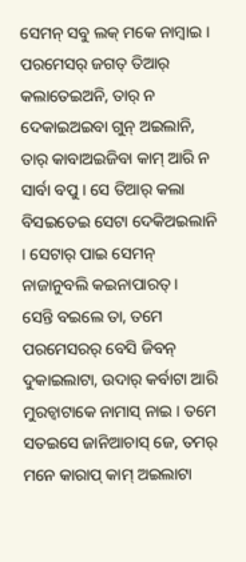ସେମନ୍ ସବୁ ଲକ୍ ମକେ ନାମ୍ବାଇ ।
ପରମେସର୍ ଜଗତ୍ ତିଆର୍ କଲାତେଇଅନି, ତାର୍ ନ ଦେକାଇଅଇବା ଗୁନ୍ ଅଇଲାନି, ତାର୍ କାବାଅଇଜିବା କାମ୍ ଆରି ନ ସାର୍ବା ବପୁ । ସେ ତିଆର୍ କଲା ବିସଇତେଇ ସେଟା ଦେକିଅଇଲାନି । ସେଟାର୍ ପାଇ ସେମନ୍ ନାଜାନୁବଲି କଇନାପାରତ୍ ।
ସେନ୍ତି ବଇଲେ ତା, ତମେ ପରମେସରର୍ ବେସି ଜିବନ୍ ଦୁକାଇଲାଟା, ଉଦାର୍ କର୍ବାଟା ଆରି ମୁରଚ୍ବାଟାକେ ନାମାସ୍ ନାଇ । ତମେ ସତଇସେ ଜାନିଆଚାସ୍ ଜେ, ତମର୍ ମନେ କାରାପ୍ କାମ୍ ଅଇଲାଟା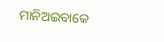ମାନିଅଇବାକେ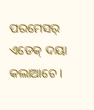ପରମେସର୍ ଏଡେକ୍ ଦୟା କଲାଆଚେ ।